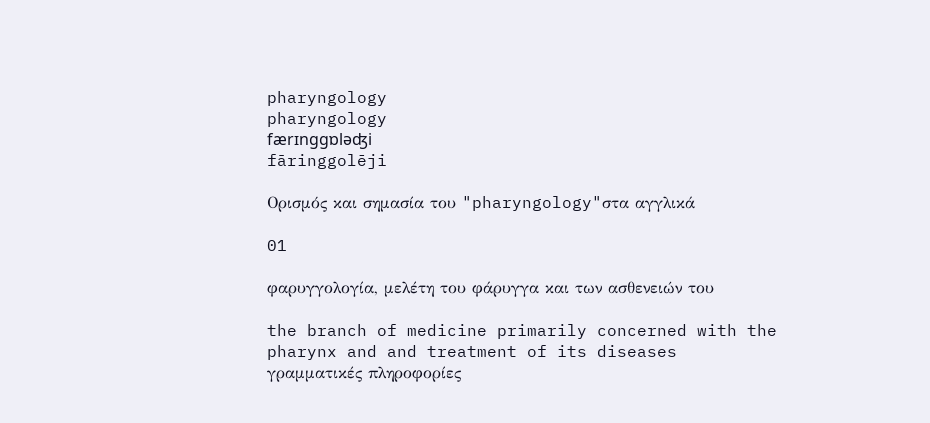pharyngology
pharyngology
færɪnggɒləʤi
fāringgolēji

Ορισμός και σημασία του "pharyngology"στα αγγλικά

01

φαρυγγολογία, μελέτη του φάρυγγα και των ασθενειών του

the branch of medicine primarily concerned with the pharynx and and treatment of its diseases
γραμματικές πληροφορίες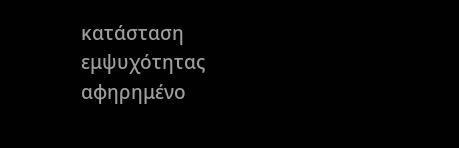κατάσταση εμψυχότητας
αφηρημένο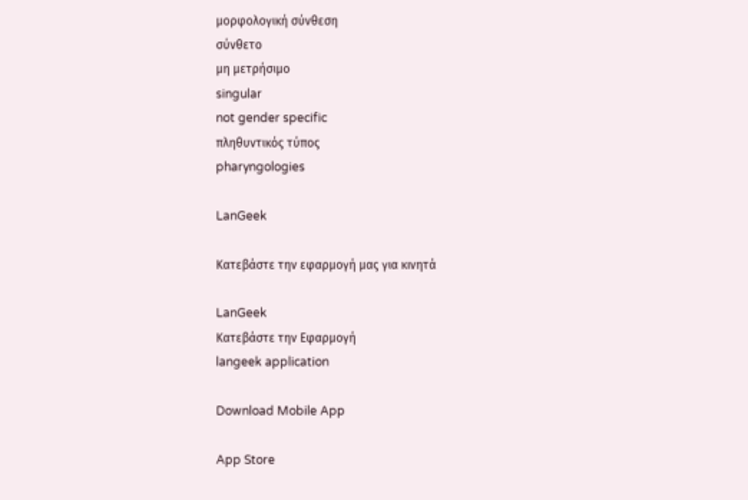μορφολογική σύνθεση
σύνθετο
μη μετρήσιμο
singular
not gender specific
πληθυντικός τύπος
pharyngologies

LanGeek

Κατεβάστε την εφαρμογή μας για κινητά

LanGeek
Κατεβάστε την Εφαρμογή
langeek application

Download Mobile App

App Store